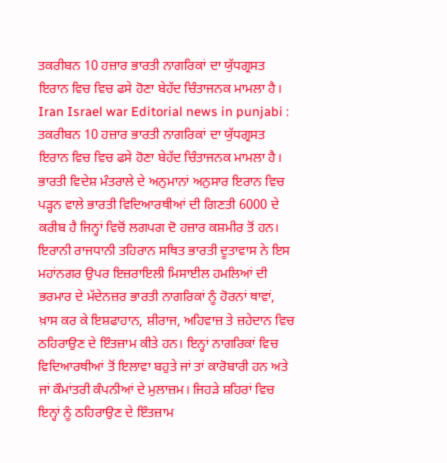ਤਕਰੀਬਨ 10 ਹਜ਼ਾਰ ਭਾਰਤੀ ਨਾਗਰਿਕਾਂ ਦਾ ਯੁੱਧਗ੍ਰਸਤ ਇਰਾਨ ਵਿਚ ਵਿਚ ਫਸੇ ਹੋਣਾ ਬੇਹੱਦ ਚਿੰਤਾਜਨਕ ਮਾਮਲਾ ਹੈ।
Iran Israel war Editorial news in punjabi : ਤਕਰੀਬਨ 10 ਹਜ਼ਾਰ ਭਾਰਤੀ ਨਾਗਰਿਕਾਂ ਦਾ ਯੁੱਧਗ੍ਰਸਤ ਇਰਾਨ ਵਿਚ ਵਿਚ ਫਸੇ ਹੋਣਾ ਬੇਹੱਦ ਚਿੰਤਾਜਨਕ ਮਾਮਲਾ ਹੈ। ਭਾਰਤੀ ਵਿਦੇਸ਼ ਮੰਤਰਾਲੇ ਦੇ ਅਨੁਮਾਨਾਂ ਅਨੁਸਾਰ ਇਰਾਨ ਵਿਚ ਪੜ੍ਹਨ ਵਾਲੇ ਭਾਰਤੀ ਵਿਦਿਆਰਥੀਆਂ ਦੀ ਗਿਣਤੀ 6000 ਦੇ ਕਰੀਬ ਹੈ ਜਿਨ੍ਹਾਂ ਵਿਚੋਂ ਲਗਪਗ ਦੋ ਹਜ਼ਾਰ ਕਸ਼ਮੀਰ ਤੋਂ ਹਨ। ਇਰਾਨੀ ਰਾਜਧਾਨੀ ਤਹਿਰਾਨ ਸਥਿਤ ਭਾਰਤੀ ਦੂਤਾਵਾਸ ਨੇ ਇਸ ਮਹਾਂਨਗਰ ਉਪਰ ਇਜ਼ਰਾਇਲੀ ਮਿਸਾਈਲ ਹਮਲਿਆਂ ਦੀ ਭਰਮਾਰ ਦੇ ਮੱਦੇਨਜ਼ਰ ਭਾਰਤੀ ਨਾਗਰਿਕਾਂ ਨੂੰ ਹੋਰਨਾਂ ਥਾਵਾਂ, ਖ਼ਾਸ ਕਰ ਕੇ ਇਸ਼ਫਾਹਾਨ, ਸ਼ੀਰਾਜ, ਅਹਿਵਾਜ਼ ਤੇ ਜ਼ਹੇਦਾਨ ਵਿਚ ਠਹਿਰਾਉਣ ਦੇ ਇੰਤਜ਼ਾਮ ਕੀਤੇ ਹਨ। ਇਨ੍ਹਾਂ ਨਾਗਰਿਕਾਂ ਵਿਚ ਵਿਦਿਆਰਥੀਆਂ ਤੋਂ ਇਲਾਵਾ ਬਹੁਤੇ ਜਾਂ ਤਾਂ ਕਾਰੋਬਾਰੀ ਹਨ ਅਤੇ ਜਾਂ ਕੌਮਾਂਤਰੀ ਕੰਪਨੀਆਂ ਦੇ ਮੁਲਾਜ਼ਮ। ਜਿਹੜੇ ਸ਼ਹਿਰਾਂ ਵਿਚ ਇਨ੍ਹਾਂ ਨੂੰ ਠਹਿਰਾਉਣ ਦੇ ਇੰਤਜ਼ਾਮ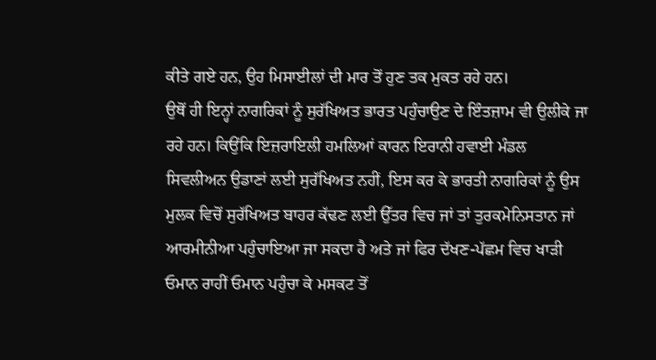ਕੀਤੇ ਗਏ ਹਨ, ਉਹ ਮਿਸਾਈਲਾਂ ਦੀ ਮਾਰ ਤੋਂ ਹੁਣ ਤਕ ਮੁਕਤ ਰਹੇ ਹਨ।
ਉਥੋਂ ਹੀ ਇਨ੍ਹਾਂ ਨਾਗਰਿਕਾਂ ਨੂੰ ਸੁਰੱਖਿਅਤ ਭਾਰਤ ਪਹੁੰਚਾਉਣ ਦੇ ਇੰਤਜ਼ਾਮ ਵੀ ਉਲੀਕੇ ਜਾ ਰਹੇ ਹਨ। ਕਿਉਂਕਿ ਇਜ਼ਰਾਇਲੀ ਹਮਲਿਆਂ ਕਾਰਨ ਇਰਾਨੀ ਹਵਾਈ ਮੰਡਲ ਸਿਵਲੀਅਨ ਉਡਾਣਾਂ ਲਈ ਸੁਰੱਖਿਅਤ ਨਹੀਂ, ਇਸ ਕਰ ਕੇ ਭਾਰਤੀ ਨਾਗਰਿਕਾਂ ਨੂੰ ਉਸ ਮੁਲਕ ਵਿਚੋਂ ਸੁਰੱਖਿਅਤ ਬਾਹਰ ਕੱਢਣ ਲਈ ਉੱਤਰ ਵਿਚ ਜਾਂ ਤਾਂ ਤੁਰਕਮੇਨਿਸਤਾਨ ਜਾਂ ਆਰਮੀਨੀਆ ਪਹੁੰਚਾਇਆ ਜਾ ਸਕਦਾ ਹੈ ਅਤੇ ਜਾਂ ਫਿਰ ਦੱਖਣ-ਪੱਛਮ ਵਿਚ ਖਾੜੀ ਓਮਾਨ ਰਾਹੀਂ ਓਮਾਨ ਪਹੁੰਚਾ ਕੇ ਮਸਕਟ ਤੋਂ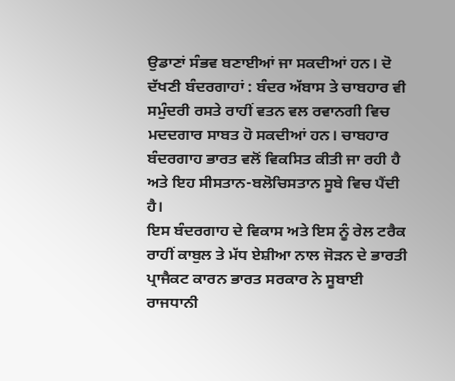ਉਡਾਣਾਂ ਸੰਭਵ ਬਣਾਈਆਂ ਜਾ ਸਕਦੀਆਂ ਹਨ। ਦੋ ਦੱਖਣੀ ਬੰਦਰਗਾਹਾਂ : ਬੰਦਰ ਅੱਬਾਸ ਤੇ ਚਾਬਹਾਰ ਵੀ ਸਮੁੰਦਰੀ ਰਸਤੇ ਰਾਹੀਂ ਵਤਨ ਵਲ ਰਵਾਨਗੀ ਵਿਚ ਮਦਦਗਾਰ ਸਾਬਤ ਹੋ ਸਕਦੀਆਂ ਹਨ। ਚਾਬਹਾਰ ਬੰਦਰਗਾਹ ਭਾਰਤ ਵਲੋਂ ਵਿਕਸਿਤ ਕੀਤੀ ਜਾ ਰਹੀ ਹੈ ਅਤੇ ਇਹ ਸੀਸਤਾਨ-ਬਲੋਚਿਸਤਾਨ ਸੂਬੇ ਵਿਚ ਪੈਂਦੀ ਹੈ।
ਇਸ ਬੰਦਰਗਾਹ ਦੇ ਵਿਕਾਸ ਅਤੇ ਇਸ ਨੂੰ ਰੇਲ ਟਰੈਕ ਰਾਹੀਂ ਕਾਬੁਲ ਤੇ ਮੱਧ ਏਸ਼ੀਆ ਨਾਲ ਜੋੜਨ ਦੇ ਭਾਰਤੀ ਪ੍ਰਾਜੈਕਟ ਕਾਰਨ ਭਾਰਤ ਸਰਕਾਰ ਨੇ ਸੂਬਾਈ ਰਾਜਧਾਨੀ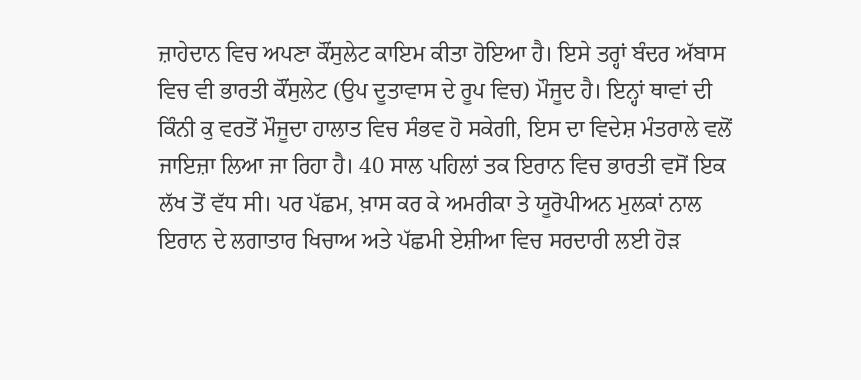ਜ਼ਾਹੇਦਾਨ ਵਿਚ ਅਪਣਾ ਕੌਂਸੁਲੇਟ ਕਾਇਮ ਕੀਤਾ ਹੋਇਆ ਹੈ। ਇਸੇ ਤਰ੍ਹਾਂ ਬੰਦਰ ਅੱਬਾਸ ਵਿਚ ਵੀ ਭਾਰਤੀ ਕੌਂਸੁਲੇਟ (ਉਪ ਦੂਤਾਵਾਸ ਦੇ ਰੂਪ ਵਿਚ) ਮੌਜੂਦ ਹੈ। ਇਨ੍ਹਾਂ ਥਾਵਾਂ ਦੀ ਕਿੰਨੀ ਕੁ ਵਰਤੋਂ ਮੌਜੂਦਾ ਹਾਲਾਤ ਵਿਚ ਸੰਭਵ ਹੋ ਸਕੇਗੀ, ਇਸ ਦਾ ਵਿਦੇਸ਼ ਮੰਤਰਾਲੇ ਵਲੋਂ ਜਾਇਜ਼ਾ ਲਿਆ ਜਾ ਰਿਹਾ ਹੈ। 40 ਸਾਲ ਪਹਿਲਾਂ ਤਕ ਇਰਾਨ ਵਿਚ ਭਾਰਤੀ ਵਸੋਂ ਇਕ ਲੱਖ ਤੋਂ ਵੱਧ ਸੀ। ਪਰ ਪੱਛਮ, ਖ਼ਾਸ ਕਰ ਕੇ ਅਮਰੀਕਾ ਤੇ ਯੂਰੋਪੀਅਨ ਮੁਲਕਾਂ ਨਾਲ ਇਰਾਨ ਦੇ ਲਗਾਤਾਰ ਖਿਚਾਅ ਅਤੇ ਪੱਛਮੀ ਏਸ਼ੀਆ ਵਿਚ ਸਰਦਾਰੀ ਲਈ ਹੋੜ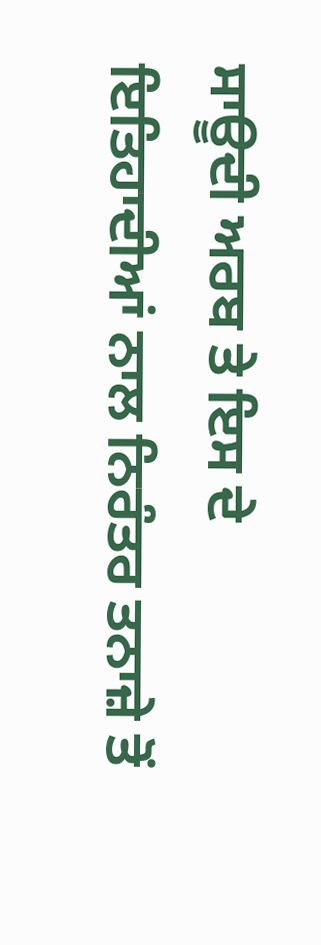ਸਾਊਦੀ ਅਰਬ ਤੇ ਇਸ ਦੇ ਇਤਿਹਾਦੀਆਂ ਨਾਲ ਨਿਰੰਤਰ ਤਨਾਜ਼ੇ ਤੋਂ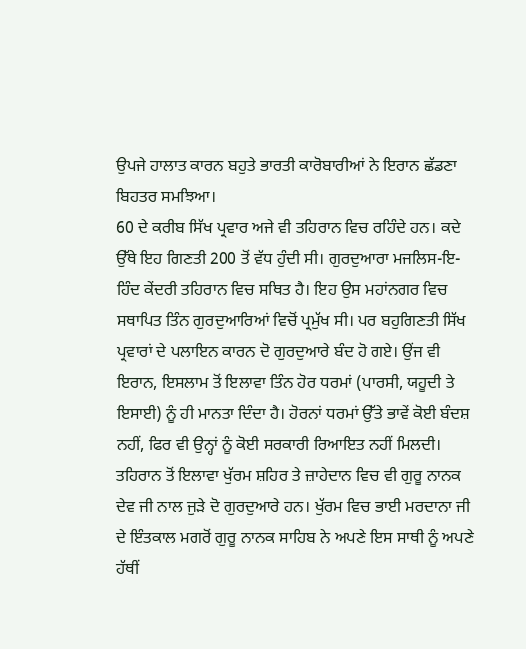ਉਪਜੇ ਹਾਲਾਤ ਕਾਰਨ ਬਹੁਤੇ ਭਾਰਤੀ ਕਾਰੋਬਾਰੀਆਂ ਨੇ ਇਰਾਨ ਛੱਡਣਾ ਬਿਹਤਰ ਸਮਝਿਆ।
60 ਦੇ ਕਰੀਬ ਸਿੱਖ ਪ੍ਰਵਾਰ ਅਜੇ ਵੀ ਤਹਿਰਾਨ ਵਿਚ ਰਹਿੰਦੇ ਹਨ। ਕਦੇ ਉੱਥੇ ਇਹ ਗਿਣਤੀ 200 ਤੋਂ ਵੱਧ ਹੁੰਦੀ ਸੀ। ਗੁਰਦੁਆਰਾ ਮਜਲਿਸ-ਇ-ਹਿੰਦ ਕੇਂਦਰੀ ਤਹਿਰਾਨ ਵਿਚ ਸਥਿਤ ਹੈ। ਇਹ ਉਸ ਮਹਾਂਨਗਰ ਵਿਚ ਸਥਾਪਿਤ ਤਿੰਨ ਗੁਰਦੁਆਰਿਆਂ ਵਿਚੋਂ ਪ੍ਰਮੁੱਖ ਸੀ। ਪਰ ਬਹੁਗਿਣਤੀ ਸਿੱਖ ਪ੍ਰਵਾਰਾਂ ਦੇ ਪਲਾਇਨ ਕਾਰਨ ਦੋ ਗੁਰਦੁਆਰੇ ਬੰਦ ਹੋ ਗਏ। ਉਂਜ ਵੀ ਇਰਾਨ, ਇਸਲਾਮ ਤੋਂ ਇਲਾਵਾ ਤਿੰਨ ਹੋਰ ਧਰਮਾਂ (ਪਾਰਸੀ, ਯਹੂਦੀ ਤੇ ਇਸਾਈ) ਨੂੰ ਹੀ ਮਾਨਤਾ ਦਿੰਦਾ ਹੈ। ਹੋਰਨਾਂ ਧਰਮਾਂ ਉੱਤੇ ਭਾਵੇਂ ਕੋਈ ਬੰਦਸ਼ ਨਹੀਂ, ਫਿਰ ਵੀ ਉਨ੍ਹਾਂ ਨੂੰ ਕੋਈ ਸਰਕਾਰੀ ਰਿਆਇਤ ਨਹੀਂ ਮਿਲਦੀ। ਤਹਿਰਾਨ ਤੋਂ ਇਲਾਵਾ ਖੁੱਰਮ ਸ਼ਹਿਰ ਤੇ ਜ਼ਾਹੇਦਾਨ ਵਿਚ ਵੀ ਗੁਰੂ ਨਾਨਕ ਦੇਵ ਜੀ ਨਾਲ ਜੁੜੇ ਦੋ ਗੁਰਦੁਆਰੇ ਹਨ। ਖੁੱਰਮ ਵਿਚ ਭਾਈ ਮਰਦਾਨਾ ਜੀ ਦੇ ਇੰਤਕਾਲ ਮਗਰੋਂ ਗੁਰੂ ਨਾਨਕ ਸਾਹਿਬ ਨੇ ਅਪਣੇ ਇਸ ਸਾਥੀ ਨੂੰ ਅਪਣੇ ਹੱਥੀਂ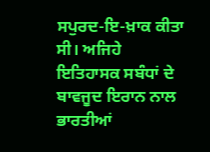ਸਪੁਰਦ-ਇ-ਖ਼ਾਕ ਕੀਤਾ ਸੀ। ਅਜਿਹੇ ਇਤਿਹਾਸਕ ਸਬੰਧਾਂ ਦੇ ਬਾਵਜੂਦ ਇਰਾਨ ਨਾਲ ਭਾਰਤੀਆਂ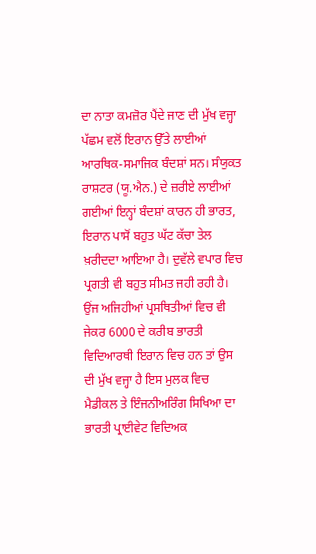ਦਾ ਨਾਤਾ ਕਮਜ਼ੋਰ ਪੈਂਦੇ ਜਾਣ ਦੀ ਮੁੱਖ ਵਜ੍ਹਾ ਪੱਛਮ ਵਲੋਂ ਇਰਾਨ ਉੱਤੇ ਲਾਈਆਂ ਆਰਥਿਕ-ਸਮਾਜਿਕ ਬੰਦਸ਼ਾਂ ਸਨ। ਸੰਯੁਕਤ ਰਾਸ਼ਟਰ (ਯੂ.ਐਨ.) ਦੇ ਜ਼ਰੀਏ ਲਾਈਆਂ ਗਈਆਂ ਇਨ੍ਹਾਂ ਬੰਦਸ਼ਾਂ ਕਾਰਨ ਹੀ ਭਾਰਤ, ਇਰਾਨ ਪਾਸੋਂ ਬਹੁਤ ਘੱਟ ਕੱਚਾ ਤੇਲ ਖ਼ਰੀਦਦਾ ਆਇਆ ਹੈ। ਦੁਵੱਲੇ ਵਪਾਰ ਵਿਚ ਪ੍ਰਗਤੀ ਵੀ ਬਹੁਤ ਸੀਮਤ ਜਹੀ ਰਹੀ ਹੈ।
ਉਂਜ ਅਜਿਹੀਆਂ ਪ੍ਰਸਥਿਤੀਆਂ ਵਿਚ ਵੀ ਜੇਕਰ 6000 ਦੇ ਕਰੀਬ ਭਾਰਤੀ ਵਿਦਿਆਰਥੀ ਇਰਾਨ ਵਿਚ ਹਨ ਤਾਂ ਉਸ ਦੀ ਮੁੱਖ ਵਜ੍ਹਾ ਹੈ ਇਸ ਮੁਲਕ ਵਿਚ ਮੈਡੀਕਲ ਤੇ ਇੰਜਨੀਅਰਿੰਗ ਸਿਖਿਆ ਦਾ ਭਾਰਤੀ ਪ੍ਰਾਈਵੇਟ ਵਿਦਿਅਕ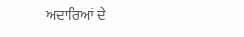ਅਦਾਰਿਆਂ ਦੇ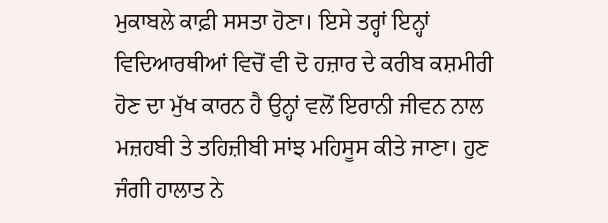ਮੁਕਾਬਲੇ ਕਾਫ਼ੀ ਸਸਤਾ ਹੋਣਾ। ਇਸੇ ਤਰ੍ਹਾਂ ਇਨ੍ਹਾਂ ਵਿਦਿਆਰਥੀਆਂ ਵਿਚੋਂ ਵੀ ਦੋ ਹਜ਼ਾਰ ਦੇ ਕਰੀਬ ਕਸ਼ਮੀਰੀ ਹੋਣ ਦਾ ਮੁੱਖ ਕਾਰਨ ਹੈ ਉਨ੍ਹਾਂ ਵਲੋਂ ਇਰਾਨੀ ਜੀਵਨ ਨਾਲ ਮਜ਼ਹਬੀ ਤੇ ਤਹਿਜ਼ੀਬੀ ਸਾਂਝ ਮਹਿਸੂਸ ਕੀਤੇ ਜਾਣਾ। ਹੁਣ ਜੰਗੀ ਹਾਲਾਤ ਨੇ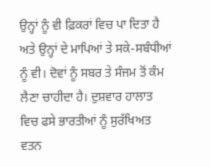ਉਨ੍ਹਾਂ ਨੂੰ ਵੀ ਫ਼ਿਕਰਾਂ ਵਿਚ ਪਾ ਦਿਤਾ ਹੈ ਅਤੇ ਉਨ੍ਹਾਂ ਦੇ ਮਾਪਿਆਂ ਤੇ ਸਕੇ-ਸਬੰਧੀਆਂ ਨੂੰ ਵੀ। ਦੋਵਾਂ ਨੂੰ ਸਬਰ ਤੇ ਸੰਜਮ ਤੋਂ ਕੰਮ ਲੈਣਾ ਚਾਹੀਦਾ ਹੈ। ਦੁਸ਼ਵਾਰ ਹਾਲਾਤ ਵਿਚ ਫਸੇ ਭਾਰਤੀਆਂ ਨੂੰ ਸੁਰੱਖਿਅਤ ਵਤਨ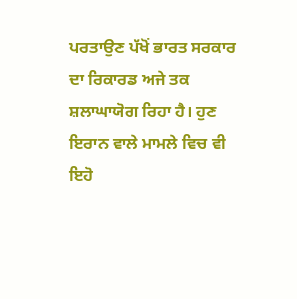ਪਰਤਾਉਣ ਪੱਖੋਂ ਭਾਰਤ ਸਰਕਾਰ ਦਾ ਰਿਕਾਰਡ ਅਜੇ ਤਕ ਸ਼ਲਾਘਾਯੋਗ ਰਿਹਾ ਹੈ। ਹੁਣ ਇਰਾਨ ਵਾਲੇ ਮਾਮਲੇ ਵਿਚ ਵੀ ਇਹੋ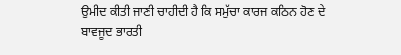ਉਮੀਦ ਕੀਤੀ ਜਾਣੀ ਚਾਹੀਦੀ ਹੈ ਕਿ ਸਮੁੱਚਾ ਕਾਰਜ ਕਠਿਨ ਹੋਣ ਦੇ ਬਾਵਜੂਦ ਭਾਰਤੀ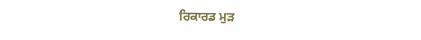ਰਿਕਾਰਡ ਮੁੜ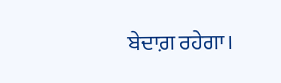ਬੇਦਾਗ਼ ਰਹੇਗਾ।